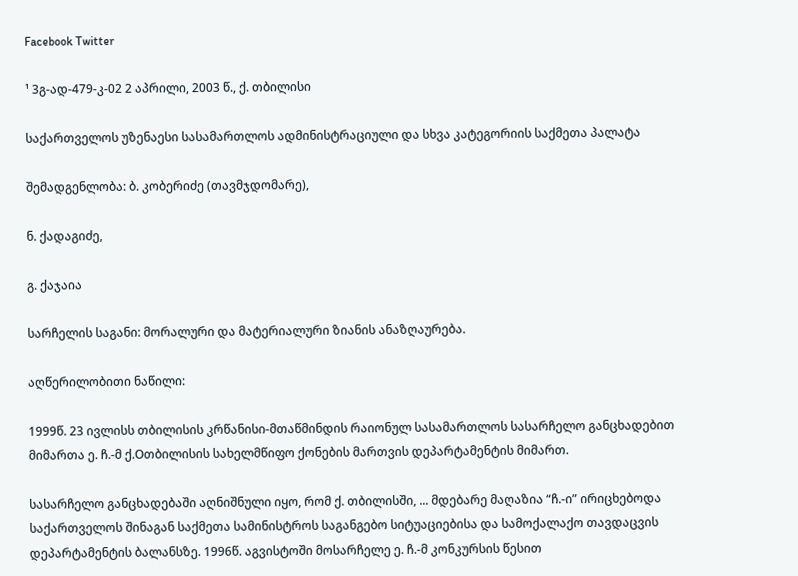Facebook Twitter

¹ 3გ-ად-479-კ-02 2 აპრილი, 2003 წ., ქ. თბილისი

საქართველოს უზენაესი სასამართლოს ადმინისტრაციული და სხვა კატეგორიის საქმეთა პალატა

შემადგენლობა: ბ. კობერიძე (თავმჯდომარე),

ნ. ქადაგიძე,

გ. ქაჯაია

სარჩელის საგანი: მორალური და მატერიალური ზიანის ანაზღაურება.

აღწერილობითი ნაწილი:

1999წ. 23 ივლისს თბილისის კრწანისი-მთაწმინდის რაიონულ სასამართლოს სასარჩელო განცხადებით მიმართა ე. ჩ.-მ ქ.Oთბილისის სახელმწიფო ქონების მართვის დეპარტამენტის მიმართ.

სასარჩელო განცხადებაში აღნიშნული იყო, რომ ქ. თბილისში, ... მდებარე მაღაზია “ჩ.-ი” ირიცხებოდა საქართველოს შინაგან საქმეთა სამინისტროს საგანგებო სიტუაციებისა და სამოქალაქო თავდაცვის დეპარტამენტის ბალანსზე. 1996წ. აგვისტოში მოსარჩელე ე. ჩ.-მ კონკურსის წესით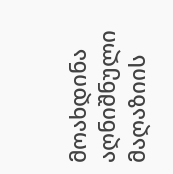მოახდინა აღნიშნული მაღაზიის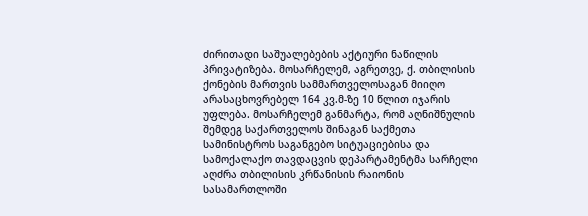ძირითადი საშუალებების აქტიური ნაწილის პრივატიზება. მოსარჩელემ, აგრეთვე, ქ. თბილისის ქონების მართვის სამმართველოსაგან მიიღო არასაცხოვრებელ 164 კვ.მ-ზე 10 წლით იჯარის უფლება. მოსარჩელემ განმარტა, რომ აღნიშნულის შემდეგ საქართველოს შინაგან საქმეთა სამინისტროს საგანგებო სიტუაციებისა და სამოქალაქო თავდაცვის დეპარტამენტმა სარჩელი აღძრა თბილისის კრწანისის რაიონის სასამართლოში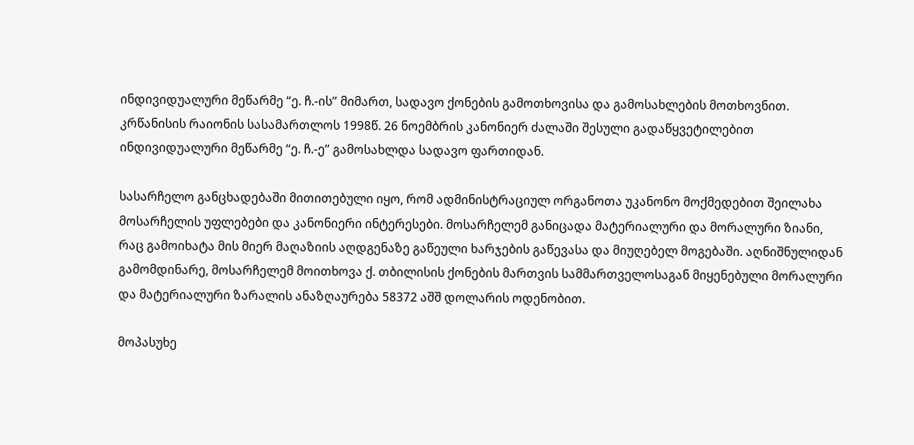ინდივიდუალური მეწარმე “ე. ჩ.-ის” მიმართ, სადავო ქონების გამოთხოვისა და გამოსახლების მოთხოვნით. კრწანისის რაიონის სასამართლოს 1998წ. 26 ნოემბრის კანონიერ ძალაში შესული გადაწყვეტილებით ინდივიდუალური მეწარმე “ე. ჩ.-ე” გამოსახლდა სადავო ფართიდან.

სასარჩელო განცხადებაში მითითებული იყო, რომ ადმინისტრაციულ ორგანოთა უკანონო მოქმედებით შეილახა მოსარჩელის უფლებები და კანონიერი ინტერესები. მოსარჩელემ განიცადა მატერიალური და მორალური ზიანი, რაც გამოიხატა მის მიერ მაღაზიის აღდგენაზე გაწეული ხარჯების გაწევასა და მიუღებელ მოგებაში. აღნიშნულიდან გამომდინარე, მოსარჩელემ მოითხოვა ქ. თბილისის ქონების მართვის სამმართველოსაგან მიყენებული მორალური და მატერიალური ზარალის ანაზღაურება 58372 აშშ დოლარის ოდენობით.

მოპასუხე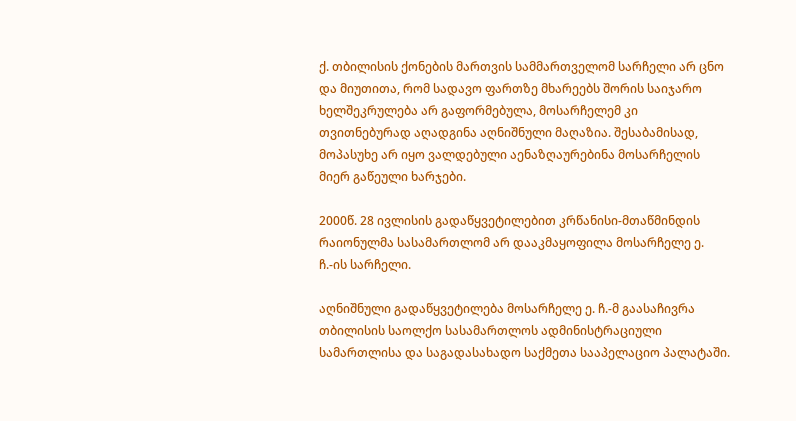ქ. თბილისის ქონების მართვის სამმართველომ სარჩელი არ ცნო და მიუთითა, რომ სადავო ფართზე მხარეებს შორის საიჯარო ხელშეკრულება არ გაფორმებულა, მოსარჩელემ კი თვითნებურად აღადგინა აღნიშნული მაღაზია. შესაბამისად, მოპასუხე არ იყო ვალდებული აენაზღაურებინა მოსარჩელის მიერ გაწეული ხარჯები.

2000წ. 28 ივლისის გადაწყვეტილებით კრწანისი-მთაწმინდის რაიონულმა სასამართლომ არ დააკმაყოფილა მოსარჩელე ე. ჩ.-ის სარჩელი.

აღნიშნული გადაწყვეტილება მოსარჩელე ე. ჩ.-მ გაასაჩივრა თბილისის საოლქო სასამართლოს ადმინისტრაციული სამართლისა და საგადასახადო საქმეთა სააპელაციო პალატაში.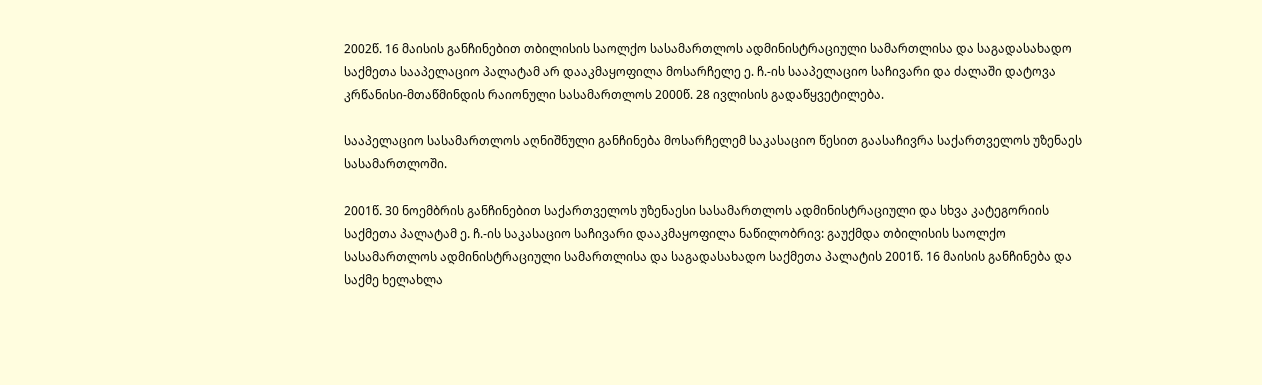2002წ. 16 მაისის განჩინებით თბილისის საოლქო სასამართლოს ადმინისტრაციული სამართლისა და საგადასახადო საქმეთა სააპელაციო პალატამ არ დააკმაყოფილა მოსარჩელე ე. ჩ.-ის სააპელაციო საჩივარი და ძალაში დატოვა კრწანისი-მთაწმინდის რაიონული სასამართლოს 2000წ. 28 ივლისის გადაწყვეტილება.

სააპელაციო სასამართლოს აღნიშნული განჩინება მოსარჩელემ საკასაციო წესით გაასაჩივრა საქართველოს უზენაეს სასამართლოში.

2001წ. 30 ნოემბრის განჩინებით საქართველოს უზენაესი სასამართლოს ადმინისტრაციული და სხვა კატეგორიის საქმეთა პალატამ ე. ჩ.-ის საკასაციო საჩივარი დააკმაყოფილა ნაწილობრივ: გაუქმდა თბილისის საოლქო სასამართლოს ადმინისტრაციული სამართლისა და საგადასახადო საქმეთა პალატის 2001წ. 16 მაისის განჩინება და საქმე ხელახლა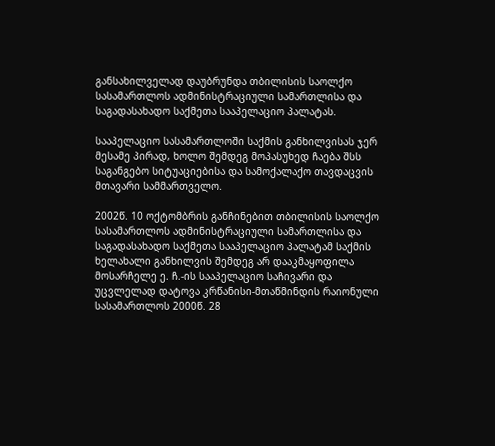განსახილველად დაუბრუნდა თბილისის საოლქო სასამართლოს ადმინისტრაციული სამართლისა და საგადასახადო საქმეთა სააპელაციო პალატას.

სააპელაციო სასამართლოში საქმის განხილვისას ჯერ მესამე პირად, ხოლო შემდეგ მოპასუხედ ჩაება შსს საგანგებო სიტუაციებისა და სამოქალაქო თავდაცვის მთავარი სამმართველო.

2002წ. 10 ოქტომბრის განჩინებით თბილისის საოლქო სასამართლოს ადმინისტრაციული სამართლისა და საგადასახადო საქმეთა სააპელაციო პალატამ საქმის ხელახალი განხილვის შემდეგ არ დააკმაყოფილა მოსარჩელე ე. ჩ.-ის სააპელაციო საჩივარი და უცვლელად დატოვა კრწანისი-მთაწმინდის რაიონული სასამართლოს 2000წ. 28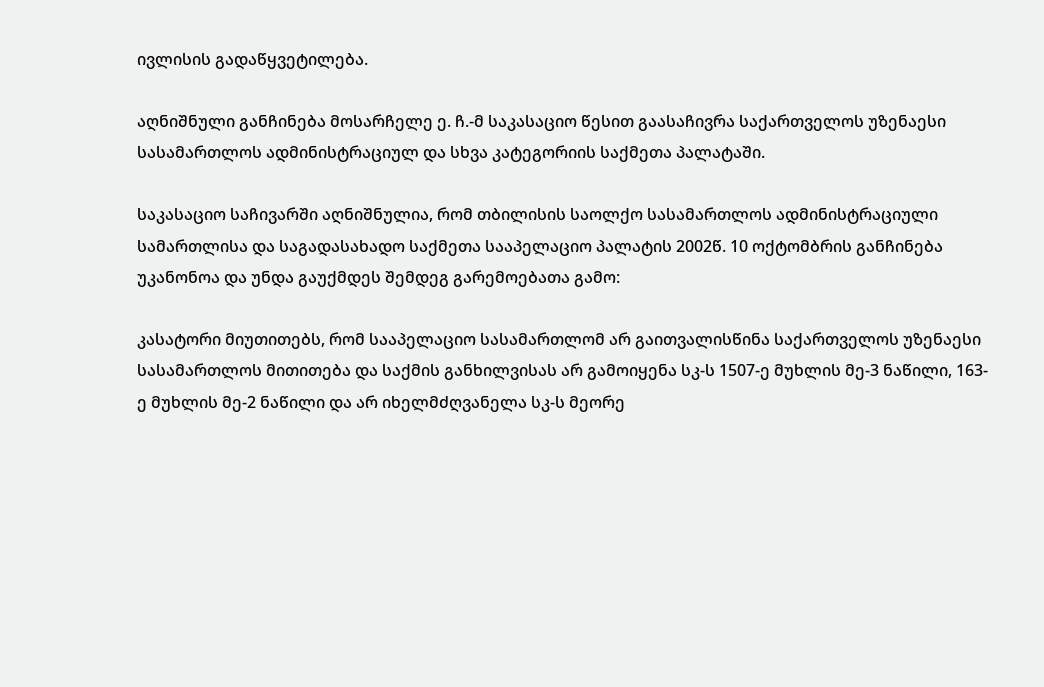ივლისის გადაწყვეტილება.

აღნიშნული განჩინება მოსარჩელე ე. ჩ.-მ საკასაციო წესით გაასაჩივრა საქართველოს უზენაესი სასამართლოს ადმინისტრაციულ და სხვა კატეგორიის საქმეთა პალატაში.

საკასაციო საჩივარში აღნიშნულია, რომ თბილისის საოლქო სასამართლოს ადმინისტრაციული სამართლისა და საგადასახადო საქმეთა სააპელაციო პალატის 2002წ. 10 ოქტომბრის განჩინება უკანონოა და უნდა გაუქმდეს შემდეგ გარემოებათა გამო:

კასატორი მიუთითებს, რომ სააპელაციო სასამართლომ არ გაითვალისწინა საქართველოს უზენაესი სასამართლოს მითითება და საქმის განხილვისას არ გამოიყენა სკ-ს 1507-ე მუხლის მე-3 ნაწილი, 163-ე მუხლის მე-2 ნაწილი და არ იხელმძღვანელა სკ-ს მეორე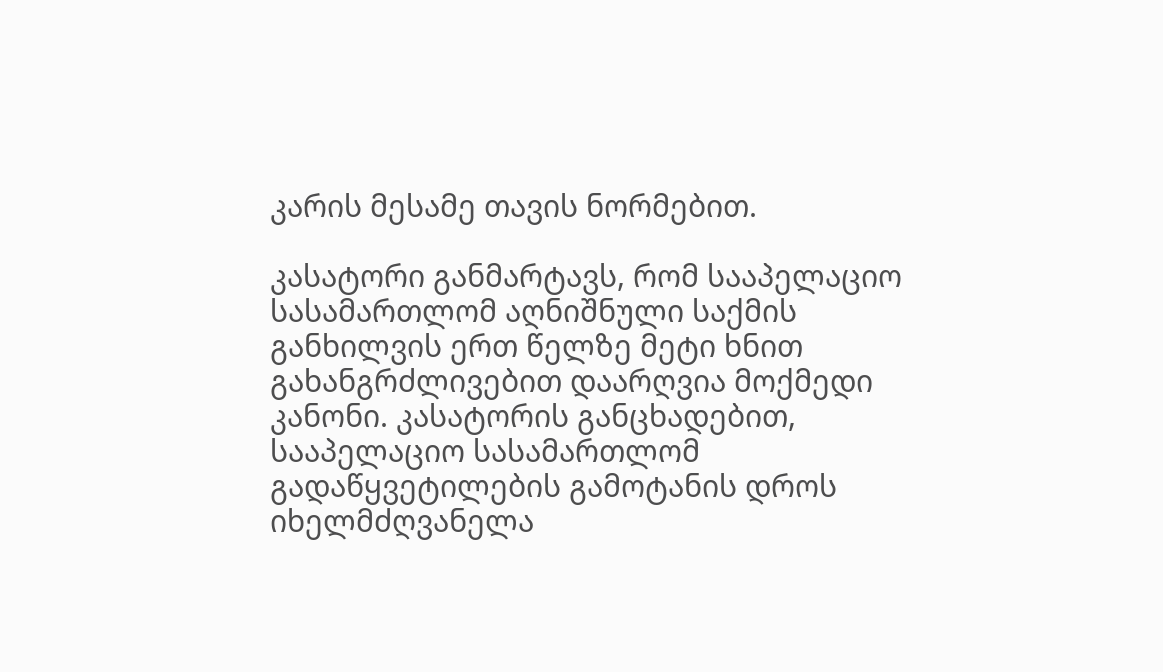კარის მესამე თავის ნორმებით.

კასატორი განმარტავს, რომ სააპელაციო სასამართლომ აღნიშნული საქმის განხილვის ერთ წელზე მეტი ხნით გახანგრძლივებით დაარღვია მოქმედი კანონი. კასატორის განცხადებით, სააპელაციო სასამართლომ გადაწყვეტილების გამოტანის დროს იხელმძღვანელა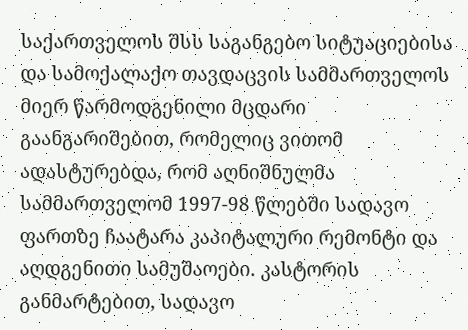საქართველოს შსს საგანგებო სიტუაციებისა და სამოქალაქო თავდაცვის სამმართველოს მიერ წარმოდგენილი მცდარი გაანგარიშებით, რომელიც ვითომ ადასტურებდა, რომ აღნიშნულმა სამმართველომ 1997-98 წლებში სადავო ფართზე ჩაატარა კაპიტალური რემონტი და აღდგენითი სამუშაოები. კასტორის განმარტებით, სადავო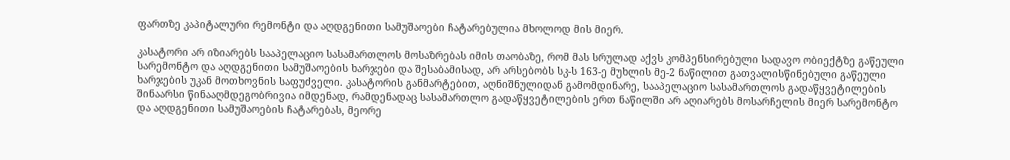ფართზე კაპიტალური რემონტი და აღდგენითი სამუშაოები ჩატარებულია მხოლოდ მის მიერ.

კასატორი არ იზიარებს სააპელაციო სასამართლოს მოსაზრებას იმის თაობაზე, რომ მას სრულად აქვს კომპენსირებული სადავო ობიექტზე გაწეული სარემონტო და აღდგენითი სამუშაოების ხარჯები და შესაბამისად, არ არსებობს სკ-ს 163-ე მუხლის მე-2 ნაწილით გათვალისწინებული გაწეული ხარჯების უკან მოთხოვნის საფუძველი. კასატორის განმარტებით, აღნიშნულიდან გამომდინარე, სააპელაციო სასამართლოს გადაწყვეტილების შინაარსი წინააღმდეგობრივია იმდენად, რამდენადაც სასამართლო გადაწყვეტილების ერთ ნაწილში არ აღიარებს მოსარჩელის მიერ სარემონტო და აღდგენითი სამუშაოების ჩატარებას, მეორე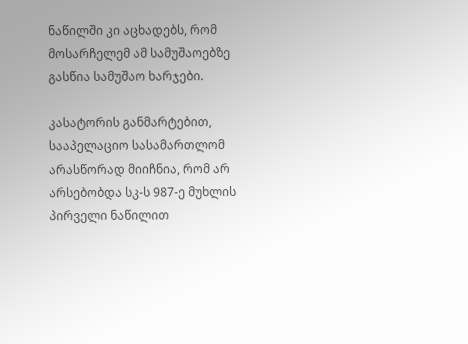ნაწილში კი აცხადებს, რომ მოსარჩელემ ამ სამუშაოებზე გასწია სამუშაო ხარჯები.

კასატორის განმარტებით, სააპელაციო სასამართლომ არასწორად მიიჩნია, რომ არ არსებობდა სკ-ს 987-ე მუხლის პირველი ნაწილით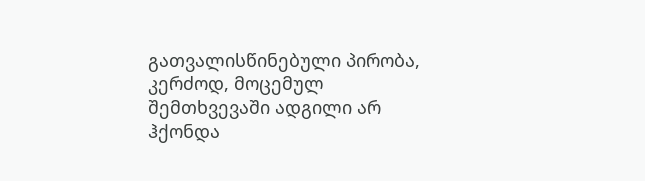გათვალისწინებული პირობა, კერძოდ, მოცემულ შემთხვევაში ადგილი არ ჰქონდა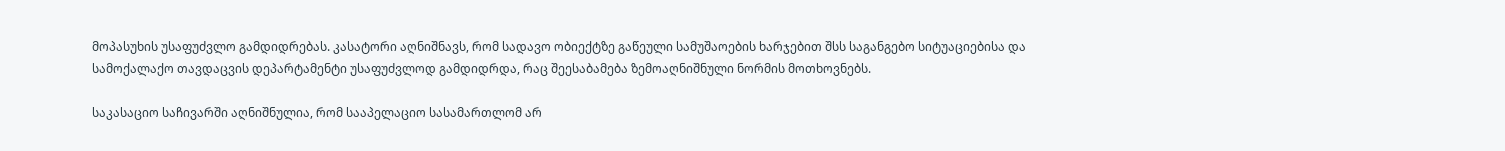მოპასუხის უსაფუძვლო გამდიდრებას. კასატორი აღნიშნავს, რომ სადავო ობიექტზე გაწეული სამუშაოების ხარჯებით შსს საგანგებო სიტუაციებისა და სამოქალაქო თავდაცვის დეპარტამენტი უსაფუძვლოდ გამდიდრდა, რაც შეესაბამება ზემოაღნიშნული ნორმის მოთხოვნებს.

საკასაციო საჩივარში აღნიშნულია, რომ სააპელაციო სასამართლომ არ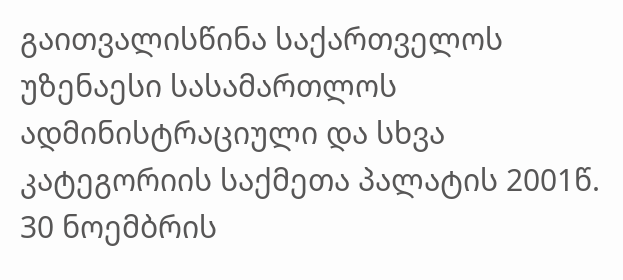გაითვალისწინა საქართველოს უზენაესი სასამართლოს ადმინისტრაციული და სხვა კატეგორიის საქმეთა პალატის 2001წ. 30 ნოემბრის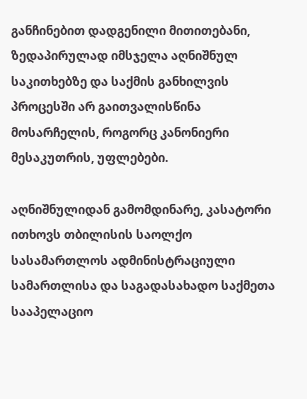განჩინებით დადგენილი მითითებანი, ზედაპირულად იმსჯელა აღნიშნულ საკითხებზე და საქმის განხილვის პროცესში არ გაითვალისწინა მოსარჩელის, როგორც კანონიერი მესაკუთრის, უფლებები.

აღნიშნულიდან გამომდინარე, კასატორი ითხოვს თბილისის საოლქო სასამართლოს ადმინისტრაციული სამართლისა და საგადასახადო საქმეთა სააპელაციო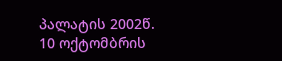პალატის 2002წ. 10 ოქტომბრის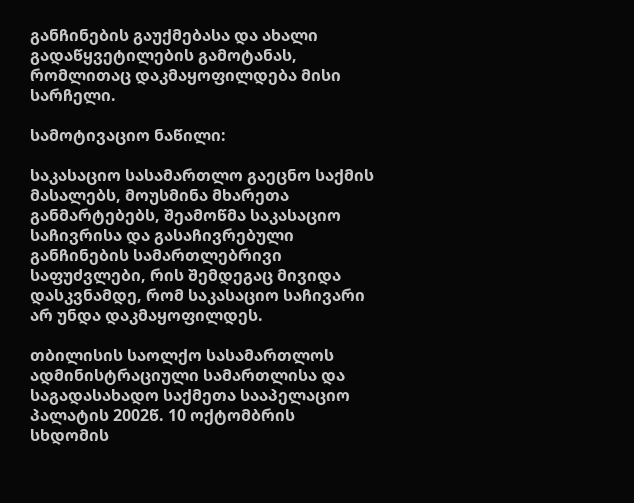განჩინების გაუქმებასა და ახალი გადაწყვეტილების გამოტანას, რომლითაც დაკმაყოფილდება მისი სარჩელი.

სამოტივაციო ნაწილი:

საკასაციო სასამართლო გაეცნო საქმის მასალებს, მოუსმინა მხარეთა განმარტებებს, შეამოწმა საკასაციო საჩივრისა და გასაჩივრებული განჩინების სამართლებრივი საფუძვლები, რის შემდეგაც მივიდა დასკვნამდე, რომ საკასაციო საჩივარი არ უნდა დაკმაყოფილდეს.

თბილისის საოლქო სასამართლოს ადმინისტრაციული სამართლისა და საგადასახადო საქმეთა სააპელაციო პალატის 2002წ. 10 ოქტომბრის სხდომის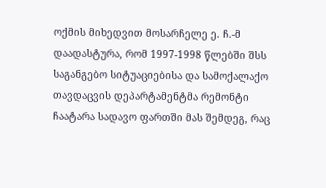ოქმის მიხედვით მოსარჩელე ე. ჩ.-მ დაადასტურა, რომ 1997-1998 წლებში შსს საგანგებო სიტუაციებისა და სამოქალაქო თავდაცვის დეპარტამენტმა რემონტი ჩაატარა სადავო ფართში მას შემდეგ, რაც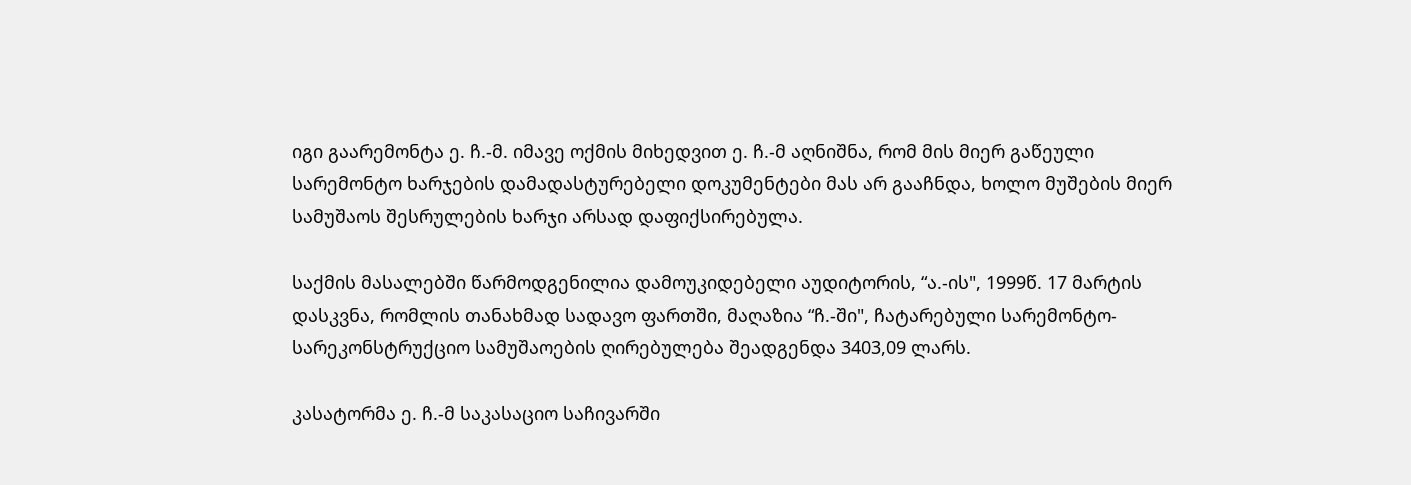იგი გაარემონტა ე. ჩ.-მ. იმავე ოქმის მიხედვით ე. ჩ.-მ აღნიშნა, რომ მის მიერ გაწეული სარემონტო ხარჯების დამადასტურებელი დოკუმენტები მას არ გააჩნდა, ხოლო მუშების მიერ სამუშაოს შესრულების ხარჯი არსად დაფიქსირებულა.

საქმის მასალებში წარმოდგენილია დამოუკიდებელი აუდიტორის, “ა.-ის", 1999წ. 17 მარტის დასკვნა, რომლის თანახმად სადავო ფართში, მაღაზია “ჩ.-ში", ჩატარებული სარემონტო-სარეკონსტრუქციო სამუშაოების ღირებულება შეადგენდა 3403,09 ლარს.

კასატორმა ე. ჩ.-მ საკასაციო საჩივარში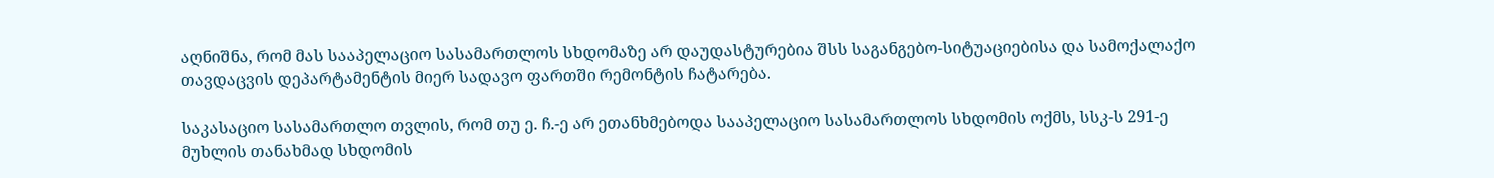აღნიშნა, რომ მას სააპელაციო სასამართლოს სხდომაზე არ დაუდასტურებია შსს საგანგებო-სიტუაციებისა და სამოქალაქო თავდაცვის დეპარტამენტის მიერ სადავო ფართში რემონტის ჩატარება.

საკასაციო სასამართლო თვლის, რომ თუ ე. ჩ.-ე არ ეთანხმებოდა სააპელაციო სასამართლოს სხდომის ოქმს, სსკ-ს 291-ე მუხლის თანახმად სხდომის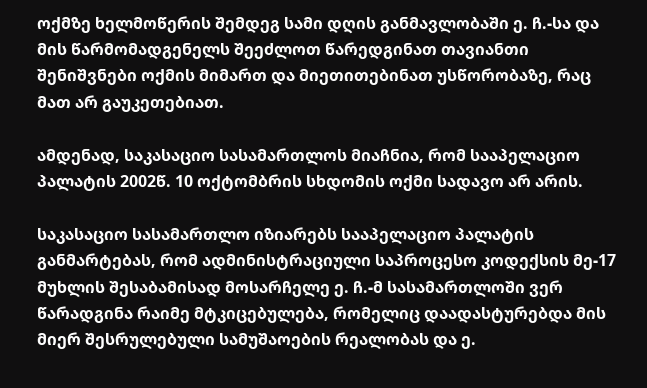ოქმზე ხელმოწერის შემდეგ სამი დღის განმავლობაში ე. ჩ.-სა და მის წარმომადგენელს შეეძლოთ წარედგინათ თავიანთი შენიშვნები ოქმის მიმართ და მიეთითებინათ უსწორობაზე, რაც მათ არ გაუკეთებიათ.

ამდენად, საკასაციო სასამართლოს მიაჩნია, რომ სააპელაციო პალატის 2002წ. 10 ოქტომბრის სხდომის ოქმი სადავო არ არის.

საკასაციო სასამართლო იზიარებს სააპელაციო პალატის განმარტებას, რომ ადმინისტრაციული საპროცესო კოდექსის მე-17 მუხლის შესაბამისად მოსარჩელე ე. ჩ.-მ სასამართლოში ვერ წარადგინა რაიმე მტკიცებულება, რომელიც დაადასტურებდა მის მიერ შესრულებული სამუშაოების რეალობას და ე.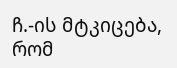ჩ.-ის მტკიცება, რომ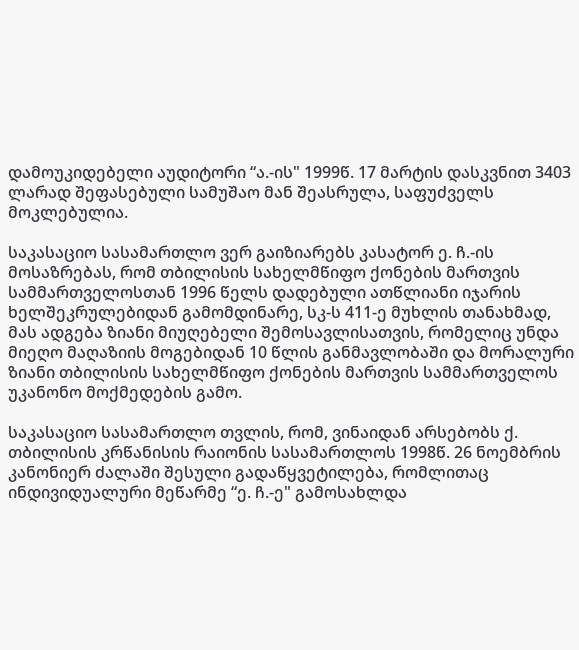დამოუკიდებელი აუდიტორი “ა.-ის" 1999წ. 17 მარტის დასკვნით 3403 ლარად შეფასებული სამუშაო მან შეასრულა, საფუძველს მოკლებულია.

საკასაციო სასამართლო ვერ გაიზიარებს კასატორ ე. ჩ.-ის მოსაზრებას, რომ თბილისის სახელმწიფო ქონების მართვის სამმართველოსთან 1996 წელს დადებული ათწლიანი იჯარის ხელშეკრულებიდან გამომდინარე, სკ-ს 411-ე მუხლის თანახმად, მას ადგება ზიანი მიუღებელი შემოსავლისათვის, რომელიც უნდა მიეღო მაღაზიის მოგებიდან 10 წლის განმავლობაში და მორალური ზიანი თბილისის სახელმწიფო ქონების მართვის სამმართველოს უკანონო მოქმედების გამო.

საკასაციო სასამართლო თვლის, რომ, ვინაიდან არსებობს ქ. თბილისის კრწანისის რაიონის სასამართლოს 1998წ. 26 ნოემბრის კანონიერ ძალაში შესული გადაწყვეტილება, რომლითაც ინდივიდუალური მეწარმე “ე. ჩ.-ე" გამოსახლდა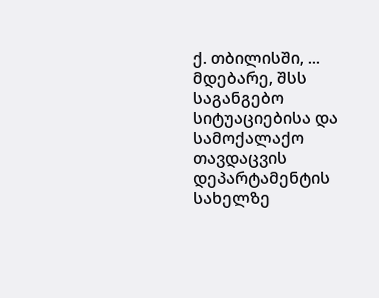ქ. თბილისში, ... მდებარე, შსს საგანგებო სიტუაციებისა და სამოქალაქო თავდაცვის დეპარტამენტის სახელზე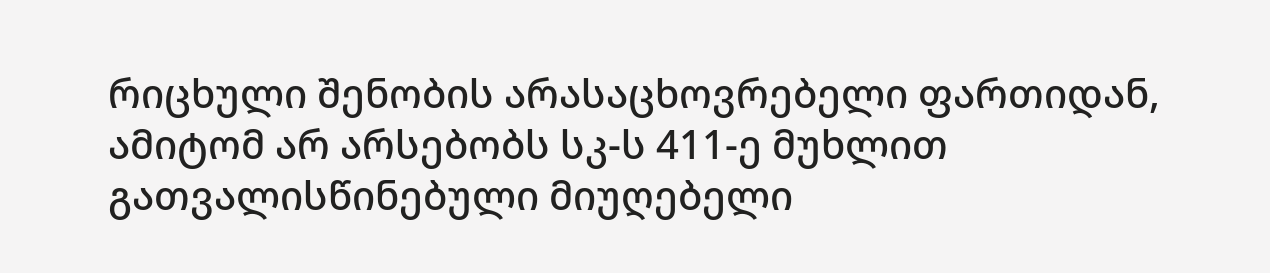რიცხული შენობის არასაცხოვრებელი ფართიდან, ამიტომ არ არსებობს სკ-ს 411-ე მუხლით გათვალისწინებული მიუღებელი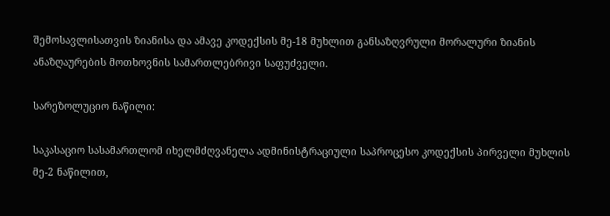შემოსავლისათვის ზიანისა და ამავე კოდექსის მე-18 მუხლით განსაზღვრული მორალური ზიანის ანაზღაურების მოთხოვნის სამართლებრივი საფუძველი.

სარეზოლუციო ნაწილი:

საკასაციო სასამართლომ იხელმძღვანელა ადმინისტრაციული საპროცესო კოდექსის პირველი მუხლის მე-2 ნაწილით,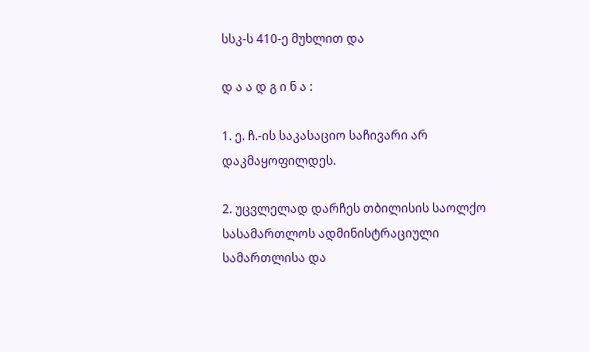სსკ-ს 410-ე მუხლით და

დ ა ა დ გ ი ნ ა :

1. ე. ჩ.-ის საკასაციო საჩივარი არ დაკმაყოფილდეს.

2. უცვლელად დარჩეს თბილისის საოლქო სასამართლოს ადმინისტრაციული სამართლისა და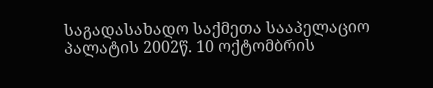საგადასახადო საქმეთა სააპელაციო პალატის 2002წ. 10 ოქტომბრის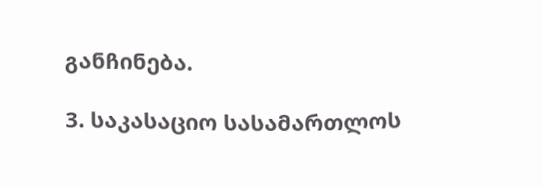განჩინება.

3. საკასაციო სასამართლოს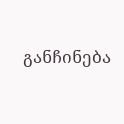განჩინება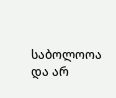საბოლოოა და არ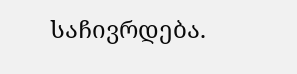საჩივრდება.